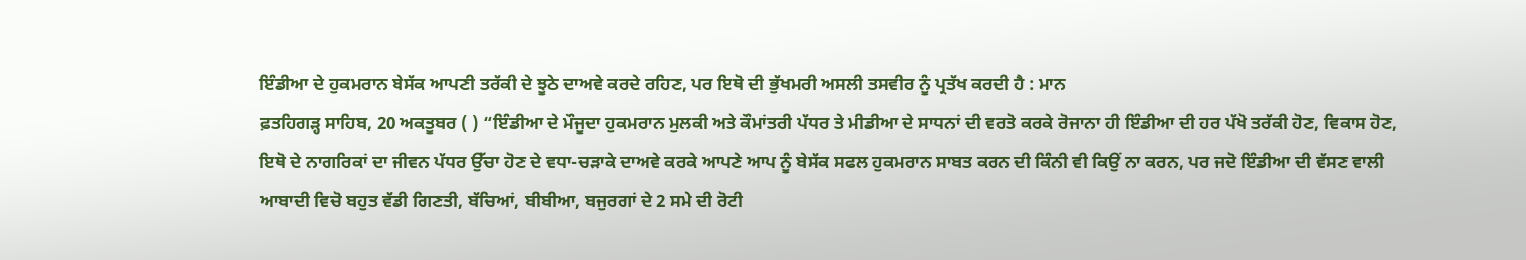ਇੰਡੀਆ ਦੇ ਹੁਕਮਰਾਨ ਬੇਸੱਕ ਆਪਣੀ ਤਰੱਕੀ ਦੇ ਝੂਠੇ ਦਾਅਵੇ ਕਰਦੇ ਰਹਿਣ, ਪਰ ਇਥੋ ਦੀ ਭੁੱਖਮਰੀ ਅਸਲੀ ਤਸਵੀਰ ਨੂੰ ਪ੍ਰਤੱਖ ਕਰਦੀ ਹੈ : ਮਾਨ
ਫ਼ਤਹਿਗੜ੍ਹ ਸਾਹਿਬ, 20 ਅਕਤੂਬਰ ( ) “ਇੰਡੀਆ ਦੇ ਮੌਜੂਦਾ ਹੁਕਮਰਾਨ ਮੁਲਕੀ ਅਤੇ ਕੌਮਾਂਤਰੀ ਪੱਧਰ ਤੇ ਮੀਡੀਆ ਦੇ ਸਾਧਨਾਂ ਦੀ ਵਰਤੋ ਕਰਕੇ ਰੋਜਾਨਾ ਹੀ ਇੰਡੀਆ ਦੀ ਹਰ ਪੱਖੋ ਤਰੱਕੀ ਹੋਣ, ਵਿਕਾਸ ਹੋਣ, ਇਥੋ ਦੇ ਨਾਗਰਿਕਾਂ ਦਾ ਜੀਵਨ ਪੱਧਰ ਉੱਚਾ ਹੋਣ ਦੇ ਵਧਾ-ਚੜਾਕੇ ਦਾਅਵੇ ਕਰਕੇ ਆਪਣੇ ਆਪ ਨੂੰ ਬੇਸੱਕ ਸਫਲ ਹੁਕਮਰਾਨ ਸਾਬਤ ਕਰਨ ਦੀ ਕਿੰਨੀ ਵੀ ਕਿਉਂ ਨਾ ਕਰਨ, ਪਰ ਜਦੋ ਇੰਡੀਆ ਦੀ ਵੱਸਣ ਵਾਲੀ ਆਬਾਦੀ ਵਿਚੋ ਬਹੁਤ ਵੱਡੀ ਗਿਣਤੀ, ਬੱਚਿਆਂ, ਬੀਬੀਆ, ਬਜੁਰਗਾਂ ਦੇ 2 ਸਮੇ ਦੀ ਰੋਟੀ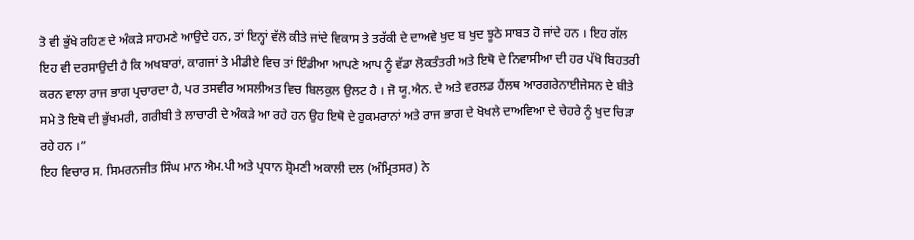ਤੋ ਵੀ ਭੁੱਖੇ ਰਹਿਣ ਦੇ ਅੰਕੜੇ ਸਾਹਮਣੇ ਆਉਦੇ ਹਨ, ਤਾਂ ਇਨ੍ਹਾਂ ਵੱਲੋ ਕੀਤੇ ਜਾਂਦੇ ਵਿਕਾਸ ਤੇ ਤਰੱਕੀ ਦੇ ਦਾਅਵੇ ਖੁਦ ਬ ਖੁਦ ਝੂਠੇ ਸਾਬਤ ਹੋ ਜਾਂਦੇ ਹਨ । ਇਹ ਗੱਲ ਇਹ ਵੀ ਦਰਸਾਉਦੀ ਹੈ ਕਿ ਅਖਬਾਰਾਂ, ਕਾਗਜਾਂ ਤੇ ਮੀਡੀਏ ਵਿਚ ਤਾਂ ਇੰਡੀਆ ਆਪਣੇ ਆਪ ਨੂੰ ਵੱਡਾ ਲੋਕਤੰਤਰੀ ਅਤੇ ਇਥੋ ਦੇ ਨਿਵਾਸੀਆ ਦੀ ਹਰ ਪੱਖੋ ਬਿਹਤਰੀ ਕਰਨ ਵਾਲਾ ਰਾਜ ਭਾਗ ਪ੍ਰਚਾਰਦਾ ਹੈ, ਪਰ ਤਸਵੀਰ ਅਸਲੀਅਤ ਵਿਚ ਬਿਲਕੁਲ ਉਲਟ ਹੈ । ਜੋ ਯੂ.ਐਨ. ਦੇ ਅਤੇ ਵਰਲਡ ਹੈਂਲਥ ਆਰਗਰੇਨਾਈਜੇਸਨ ਦੇ ਬੀਤੇ ਸਮੇ ਤੋ ਇਥੋ ਦੀ ਭੁੱਖਮਰੀ, ਗਰੀਬੀ ਤੇ ਲਾਚਾਰੀ ਦੇ ਅੰਕੜੇ ਆ ਰਹੇ ਹਨ ਉਹ ਇਥੋ ਦੇ ਹੁਕਮਰਾਨਾਂ ਅਤੇ ਰਾਜ ਭਾਗ ਦੇ ਖੋਖਲੇ ਦਾਅਵਿਆ ਦੇ ਚੇਹਰੇ ਨੂੰ ਖੁਦ ਚਿੜਾ ਰਹੇ ਹਨ ।”
ਇਹ ਵਿਚਾਰ ਸ. ਸਿਮਰਨਜੀਤ ਸਿੰਘ ਮਾਨ ਐਮ.ਪੀ ਅਤੇ ਪ੍ਰਧਾਨ ਸ਼੍ਰੋਮਣੀ ਅਕਾਲੀ ਦਲ (ਅੰਮ੍ਰਿਤਸਰ) ਨੇ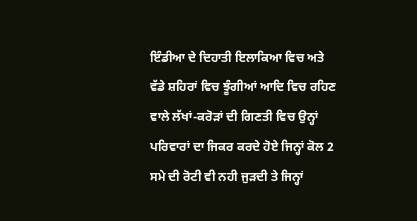ਇੰਡੀਆ ਦੇ ਦਿਹਾਤੀ ਇਲਾਕਿਆ ਵਿਚ ਅਤੇ ਵੱਡੇ ਸ਼ਹਿਰਾਂ ਵਿਚ ਝੂੰਗੀਆਂ ਆਦਿ ਵਿਚ ਰਹਿਣ ਵਾਲੇ ਲੱਖਾਂ-ਕਰੋੜਾਂ ਦੀ ਗਿਣਤੀ ਵਿਚ ਉਨ੍ਹਾਂ ਪਰਿਵਾਰਾਂ ਦਾ ਜਿਕਰ ਕਰਦੇ ਹੋਏ ਜਿਨ੍ਹਾਂ ਕੋਲ 2 ਸਮੇ ਦੀ ਰੋਟੀ ਵੀ ਨਹੀ ਜੁੜਦੀ ਤੇ ਜਿਨ੍ਹਾਂ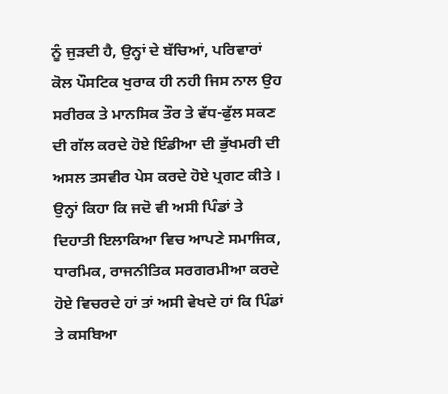ਨੂੰ ਜੁੜਦੀ ਹੈ, ਉਨ੍ਹਾਂ ਦੇ ਬੱਚਿਆਂ, ਪਰਿਵਾਰਾਂ ਕੋਲ ਪੌਸਟਿਕ ਖੁਰਾਕ ਹੀ ਨਹੀ ਜਿਸ ਨਾਲ ਉਹ ਸਰੀਰਕ ਤੇ ਮਾਨਸਿਕ ਤੌਰ ਤੇ ਵੱਧ-ਫੁੱਲ ਸਕਣ ਦੀ ਗੱਲ ਕਰਦੇ ਹੋਏ ਇੰਡੀਆ ਦੀ ਭੁੱਖਮਰੀ ਦੀ ਅਸਲ ਤਸਵੀਰ ਪੇਸ ਕਰਦੇ ਹੋਏ ਪ੍ਰਗਟ ਕੀਤੇ । ਉਨ੍ਹਾਂ ਕਿਹਾ ਕਿ ਜਦੋ ਵੀ ਅਸੀ ਪਿੰਡਾਂ ਤੇ ਦਿਹਾਤੀ ਇਲਾਕਿਆ ਵਿਚ ਆਪਣੇ ਸਮਾਜਿਕ, ਧਾਰਮਿਕ, ਰਾਜਨੀਤਿਕ ਸਰਗਰਮੀਆ ਕਰਦੇ ਹੋਏ ਵਿਚਰਦੇ ਹਾਂ ਤਾਂ ਅਸੀ ਵੇਖਦੇ ਹਾਂ ਕਿ ਪਿੰਡਾਂ ਤੇ ਕਸਬਿਆ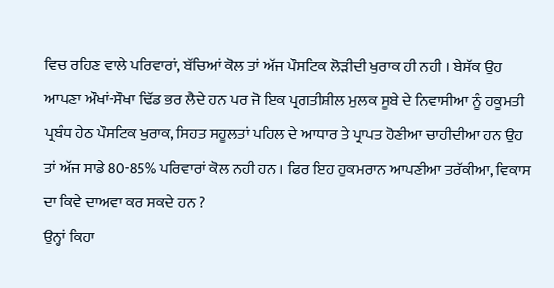ਵਿਚ ਰਹਿਣ ਵਾਲੇ ਪਰਿਵਾਰਾਂ, ਬੱਚਿਆਂ ਕੋਲ ਤਾਂ ਅੱਜ ਪੌਸਟਿਕ ਲੋੜੀਦੀ ਖੁਰਾਕ ਹੀ ਨਹੀ । ਬੇਸੱਕ ਉਹ ਆਪਣਾ ਔਖਾਂ-ਸੌਖਾ ਢਿੱਡ ਭਰ ਲੈਦੇ ਹਨ ਪਰ ਜੋ ਇਕ ਪ੍ਰਗਤੀਸ਼ੀਲ ਮੁਲਕ ਸੂਬੇ ਦੇ ਨਿਵਾਸੀਆ ਨੂੰ ਹਕੂਮਤੀ ਪ੍ਰਬੰਧ ਹੇਠ ਪੌਸਟਿਕ ਖੁਰਾਕ, ਸਿਹਤ ਸਹੂਲਤਾਂ ਪਹਿਲ ਦੇ ਆਧਾਰ ਤੇ ਪ੍ਰਾਪਤ ਹੋਣੀਆ ਚਾਹੀਦੀਆ ਹਨ ਉਹ ਤਾਂ ਅੱਜ ਸਾਡੇ 80-85% ਪਰਿਵਾਰਾਂ ਕੋਲ ਨਹੀ ਹਨ । ਫਿਰ ਇਹ ਹੁਕਮਰਾਨ ਆਪਣੀਆ ਤਰੱਕੀਆ, ਵਿਕਾਸ ਦਾ ਕਿਵੇ ਦਾਅਵਾ ਕਰ ਸਕਦੇ ਹਨ ?
ਉਨ੍ਹਾਂ ਕਿਹਾ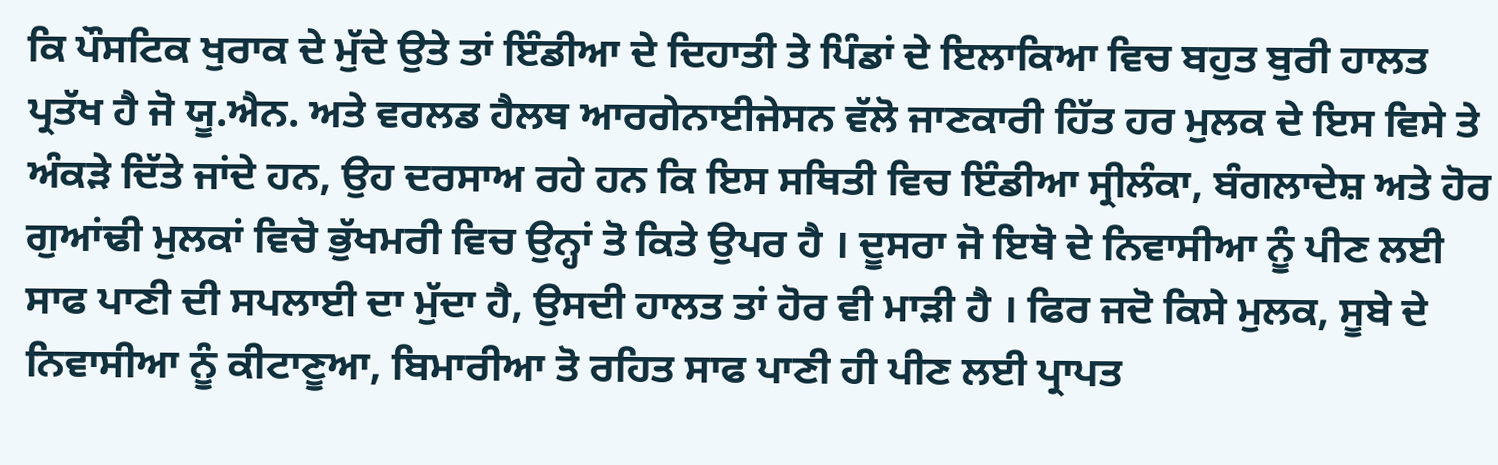ਕਿ ਪੌਸਟਿਕ ਖੁਰਾਕ ਦੇ ਮੁੱਦੇ ਉਤੇ ਤਾਂ ਇੰਡੀਆ ਦੇ ਦਿਹਾਤੀ ਤੇ ਪਿੰਡਾਂ ਦੇ ਇਲਾਕਿਆ ਵਿਚ ਬਹੁਤ ਬੁਰੀ ਹਾਲਤ ਪ੍ਰਤੱਖ ਹੈ ਜੋ ਯੂ.ਐਨ. ਅਤੇ ਵਰਲਡ ਹੈਲਥ ਆਰਗੇਨਾਈਜੇਸਨ ਵੱਲੋ ਜਾਣਕਾਰੀ ਹਿੱਤ ਹਰ ਮੁਲਕ ਦੇ ਇਸ ਵਿਸੇ ਤੇ ਅੰਕੜੇ ਦਿੱਤੇ ਜਾਂਦੇ ਹਨ, ਉਹ ਦਰਸਾਅ ਰਹੇ ਹਨ ਕਿ ਇਸ ਸਥਿਤੀ ਵਿਚ ਇੰਡੀਆ ਸ੍ਰੀਲੰਕਾ, ਬੰਗਲਾਦੇਸ਼ ਅਤੇ ਹੋਰ ਗੁਆਂਢੀ ਮੁਲਕਾਂ ਵਿਚੋ ਭੁੱਖਮਰੀ ਵਿਚ ਉਨ੍ਹਾਂ ਤੋ ਕਿਤੇ ਉਪਰ ਹੈ । ਦੂਸਰਾ ਜੋ ਇਥੋ ਦੇ ਨਿਵਾਸੀਆ ਨੂੰ ਪੀਣ ਲਈ ਸਾਫ ਪਾਣੀ ਦੀ ਸਪਲਾਈ ਦਾ ਮੁੱਦਾ ਹੈ, ਉਸਦੀ ਹਾਲਤ ਤਾਂ ਹੋਰ ਵੀ ਮਾੜੀ ਹੈ । ਫਿਰ ਜਦੋ ਕਿਸੇ ਮੁਲਕ, ਸੂਬੇ ਦੇ ਨਿਵਾਸੀਆ ਨੂੰ ਕੀਟਾਣੂਆ, ਬਿਮਾਰੀਆ ਤੋ ਰਹਿਤ ਸਾਫ ਪਾਣੀ ਹੀ ਪੀਣ ਲਈ ਪ੍ਰਾਪਤ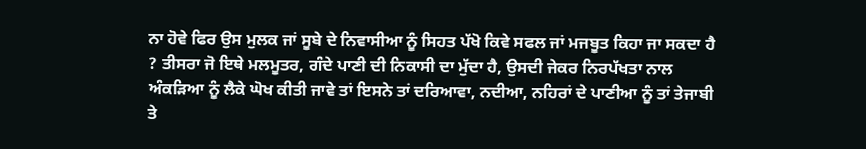ਨਾ ਹੋਵੇ ਫਿਰ ਉਸ ਮੁਲਕ ਜਾਂ ਸੂਬੇ ਦੇ ਨਿਵਾਸੀਆ ਨੂੰ ਸਿਹਤ ਪੱਖੋ ਕਿਵੇ ਸਫਲ ਜਾਂ ਮਜਬੂਤ ਕਿਹਾ ਜਾ ਸਕਦਾ ਹੈ ? ਤੀਸਰਾ ਜੋ ਇਥੇ ਮਲਮੂਤਰ, ਗੰਦੇ ਪਾਣੀ ਦੀ ਨਿਕਾਸੀ ਦਾ ਮੁੱਦਾ ਹੈ, ਉਸਦੀ ਜੇਕਰ ਨਿਰਪੱਖਤਾ ਨਾਲ ਅੰਕੜਿਆ ਨੂੰ ਲੈਕੇ ਘੋਖ ਕੀਤੀ ਜਾਵੇ ਤਾਂ ਇਸਨੇ ਤਾਂ ਦਰਿਆਵਾ, ਨਦੀਆ, ਨਹਿਰਾਂ ਦੇ ਪਾਣੀਆ ਨੂੰ ਤਾਂ ਤੇਜਾਬੀ ਤੇ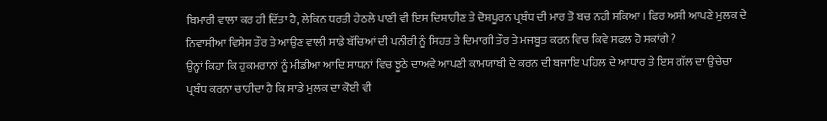ਬਿਮਾਰੀ ਵਾਲਾ ਕਰ ਹੀ ਦਿੱਤਾ ਹੈ, ਲੇਕਿਨ ਧਰਤੀ ਹੇਠਲੇ ਪਾਣੀ ਵੀ ਇਸ ਦਿਸ਼ਾਹੀਣ ਤੇ ਦੋਸ਼ਪੂਰਨ ਪ੍ਰਬੰਧ ਦੀ ਮਾਰ ਤੋ ਬਚ ਨਹੀ ਸਕਿਆ । ਫਿਰ ਅਸੀ ਆਪਣੇ ਮੁਲਕ ਦੇ ਨਿਵਾਸੀਆ ਵਿਸੇਸ ਤੌਰ ਤੇ ਆਉਣ ਵਾਲੀ ਸਾਡੇ ਬੱਚਿਆਂ ਦੀ ਪਨੀਰੀ ਨੂੰ ਸਿਹਤ ਤੇ ਦਿਮਾਗੀ ਤੌਰ ਤੇ ਮਜਬੂਤ ਕਰਨ ਵਿਚ ਕਿਵੇ ਸਫਲ ਹੋ ਸਕਾਂਗੇ ?
ਉਨ੍ਹਾਂ ਕਿਹਾ ਕਿ ਹੁਕਮਰਾਨਾਂ ਨੂੰ ਮੀਡੀਆ ਆਦਿ ਸਾਧਨਾਂ ਵਿਚ ਝੂਠੇ ਦਾਅਵੇ ਆਪਣੀ ਕਾਮਯਾਬੀ ਦੇ ਕਰਨ ਦੀ ਬਜਾਇ ਪਹਿਲ ਦੇ ਆਧਾਰ ਤੇ ਇਸ ਗੱਲ ਦਾ ਉਚੇਚਾ ਪ੍ਰਬੰਧ ਕਰਨਾ ਚਾਹੀਦਾ ਹੈ ਕਿ ਸਾਡੇ ਮੁਲਕ ਦਾ ਕੋਈ ਵੀ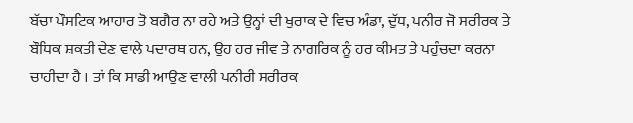ਬੱਚਾ ਪੌਸਟਿਕ ਆਹਾਰ ਤੋ ਬਗੈਰ ਨਾ ਰਹੇ ਅਤੇ ਉਨ੍ਹਾਂ ਦੀ ਖੁਰਾਕ ਦੇ ਵਿਚ ਅੰਡਾ, ਦੁੱਧ, ਪਨੀਰ ਜੋ ਸਰੀਰਕ ਤੇ ਬੌਧਿਕ ਸ਼ਕਤੀ ਦੇਣ ਵਾਲੇ ਪਦਾਰਥ ਹਨ, ਉਹ ਹਰ ਜੀਵ ਤੇ ਨਾਗਰਿਕ ਨੂੰ ਹਰ ਕੀਮਤ ਤੇ ਪਹੁੰਚਦਾ ਕਰਨਾ ਚਾਹੀਦਾ ਹੈ । ਤਾਂ ਕਿ ਸਾਡੀ ਆਉਣ ਵਾਲੀ ਪਨੀਰੀ ਸਰੀਰਕ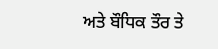ਅਤੇ ਬੌਧਿਕ ਤੌਰ ਤੇ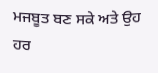ਮਜਬੂਤ ਬਣ ਸਕੇ ਅਤੇ ਉਹ ਹਰ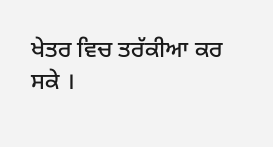ਖੇਤਰ ਵਿਚ ਤਰੱਕੀਆ ਕਰ ਸਕੇ ।